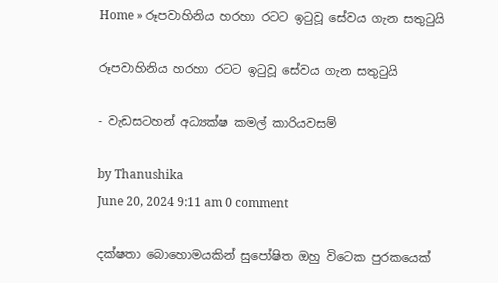Home » රූපවාහිනිය හරහා රටට ඉටුවූ සේවය ගැන සතුටුයි

රූපවාහිනිය හරහා රටට ඉටුවූ සේවය ගැන සතුටුයි

- වැඩසටහන් අධ්‍යක්ෂ කමල් කාරියවසම්

by Thanushika
June 20, 2024 9:11 am 0 comment

දක්ෂතා බොහොමයකින් සුපෝෂිත ඔහු විටෙක පුරකයෙක්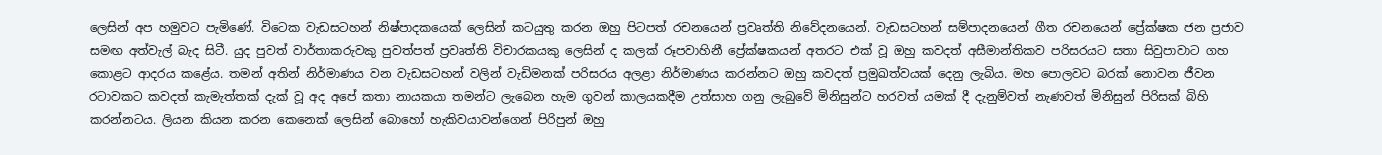ලෙසින් අප හමුවට පැමිණේ. විටෙක වැඩසටහන් නිෂ්පාදකයෙක් ලෙසින් කටයුතු කරන ඔහු පිටපත් රචනයෙන් ප්‍රවෘත්ති නිවේදනයෙන්. වැඩසටහන් සම්පාදනයෙන් ගීත රචනයෙන් ප්‍රේක්ෂක ජන ප්‍රජාව සමඟ අත්වැල් බැද සිටී. යුද පුවත් වාර්තාකරුවකු පුවත්පත් ප්‍රවෘත්ති විචාරකයකු ලෙසින් ද කලක් රූපවාහිනී ප්‍රේක්ෂකයන් අතරට එක් වූ ඔහු කවදත් අසීමාන්තිකව පරිසරයට සතා සිවුපාවාට ගහ කොළට ආදරය කළේය. තමන් අතින් නිර්මාණය වන වැඩසටහන් වලින් වැඩිමනක් පරිසරය අලළා නිර්මාණය කරන්නට ඔහු කවදත් ප්‍රමුඛත්වයක් දෙනු ලැබිය. මහ පොලවට බරක් නොවන ජීවන රටාවකට කවදත් කැමැත්තක් දැක් වූ අද අපේ කතා නායකයා තමන්ට ලැබෙන හැම ගුවන් කාලයකදීම උත්සාහ ගනු ලැබුවේ මිනිසුන්ට හරවත් යමක් දී දැනුම්වත් නැණවත් මිනිසුන් පිරිසක් බිහි කරන්නටය. ලියන කියන කරන කෙනෙක් ලෙසින් බොහෝ හැකිවයාවන්ගෙන් පිරිපුන් ඔහු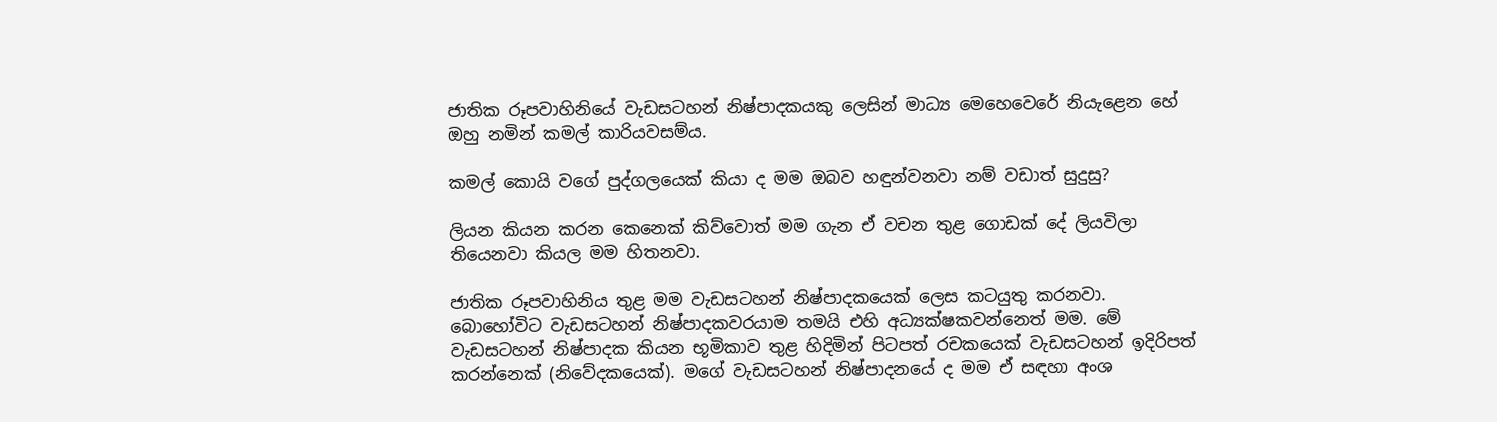ජාතික රූපවාහිනියේ වැඩසටහන් නිෂ්පාදකයකු ලෙසින් මාධ්‍ය මෙහෙවෙරේ නියැළෙන හේ ඔහු නමින් කමල් කාරියවසම්ය.

කමල් කොයි වගේ පුද්ගලයෙක් කියා ද මම ඔබව හඳුන්වනවා නම් වඩාත් සුදුසු?

ලියන කියන කරන කෙනෙක් කිව්වොත් මම ගැන ඒ වචන තුළ ගොඩක් දේ ලියවිලා තියෙනවා කියල මම හිතනවා.

ජාතික රූපවාහිනිය තුළ මම වැඩසටහන් නිෂ්පාදකයෙක් ලෙස කටයුතු කරනවා. බොහෝවිට වැඩසටහන් නිෂ්පාදකවරයාම තමයි එහි අධ්‍යක්ෂකවන්නෙත් මම. මේ වැඩසටහන් නිෂ්පාදක කියන භූමිකාව තුළ හිදිමින් පිටපත් රචකයෙක් වැඩසටහන් ඉදිරිපත් කරන්නෙක් (නිවේදකයෙක්). මගේ වැඩසටහන් නිෂ්පාදනයේ ද මම ඒ සඳහා අංශ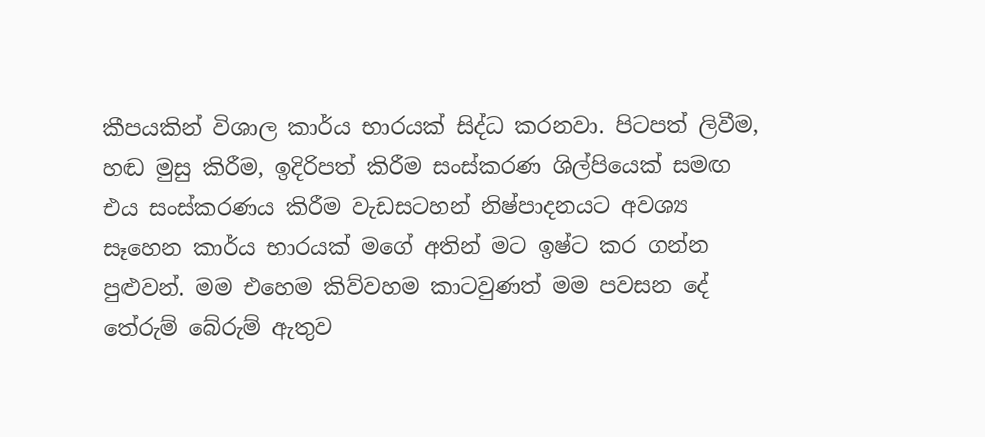කීපයකින් විශාල කාර්ය භාරයක් සිද්ධ කරනවා. පිටපත් ලිවීම, හඬ මුසු කිරීම, ඉදිරිපත් කිරීම සංස්කරණ ශිල්පියෙක් සමඟ එය සංස්කරණය කිරීම වැඩසටහන් නිෂ්පාදනයට අවශ්‍ය සෑහෙන කාර්ය භාරයක් මගේ අතින් මට ඉෂ්ට කර ගන්න පුළුවන්. මම එහෙම කිව්වහම කාටවුණත් මම පවසන දේ තේරුම් බේරුම් ඇතුව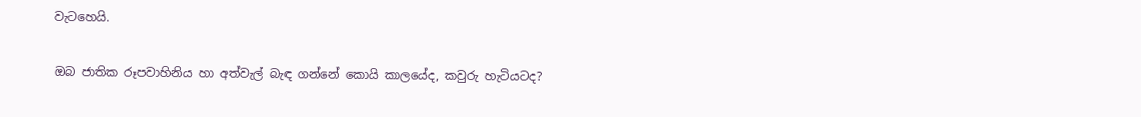වැටහෙයි.

ඔබ ජාතික රූපවාහිනිය හා අත්වැල් බැඳ ගන්නේ කොයි කාලයේද, කවුරු හැටියටද?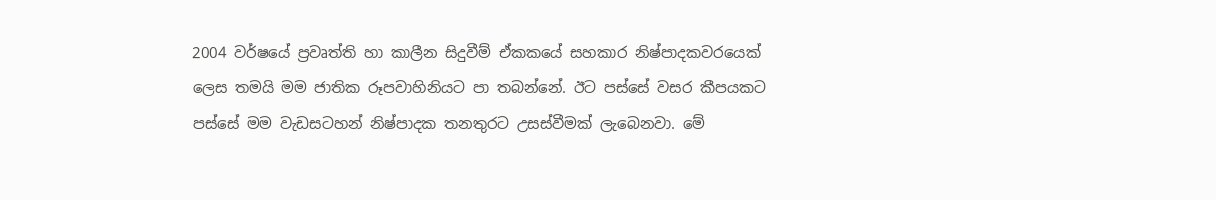2004 වර්ෂයේ ප්‍රවෘත්ති හා කාලීන සිදුවීම් ඒකකයේ සහකාර නිෂ්පාදකවරයෙක් ලෙස තමයි මම ජාතික රූපවාහිනියට පා තබන්නේ. ඊට පස්සේ වසර කීපයකට පස්සේ මම වැඩසටහන් නිෂ්පාදක තනතුරට උසස්වීමක් ලැබෙනවා. මේ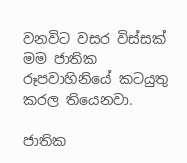වනවිට වසර විස්සක් මම ජාතික රූපවාහිනියේ කටයුතු කරල තියෙනවා.

ජාතික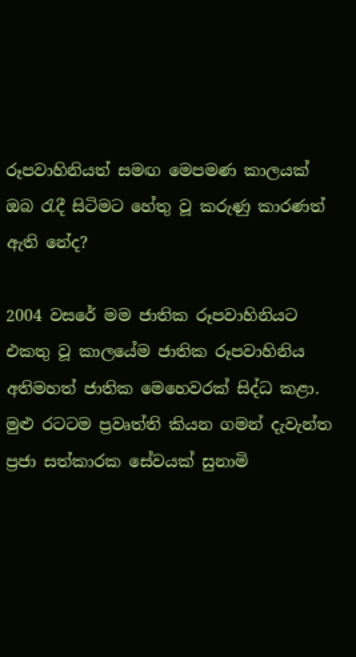රූපවාහිනියත් සමඟ මෙපමණ කාලයක් ඔබ රැදී සිටිමට හේතු වූ කරුණු කාරණත් ඇති නේද?

2004 වසරේ මම ජාතික රූපවාහිනියට එකතු වූ කාලයේම ජාතික රූපවාහිනිය අතිමහත් ජාතික මෙහෙවරක් සිද්ධ කළා. මුළු රටටම ප්‍රවෘත්ති කියන ගමන් දැවැන්ත ප්‍රජා සත්කාරක සේවයක් සුනාමි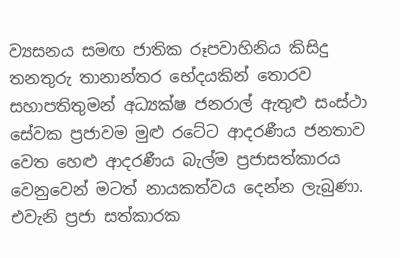ව්‍යසනය සමඟ ජාතික රූපවාහිනිය කිසිදු තනතුරු තානාන්තර භේදයකින් තොරව සහාපතිතුමන් අධ්‍යක්ෂ ජනරාල් ඇතුළු සංස්ථා සේවක ප්‍රජාවම මුළු රටේට ආදරණීය ජනතාව වෙත හෙළු ආදරණීය බැල්ම ප්‍රජාසත්කාරය වෙනුවෙන් මටත් නායකත්වය දෙන්න ලැබුණා. එවැනි ප්‍රජා සත්කාරක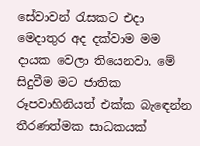සේවාවන් රැසකට එදා මෙදාතුර අද දක්වාම මම දායක වෙලා තියෙනවා. මේ සිදුවීම මට ජාතික රූපවාහිනියත් එක්ක බැඳෙන්න තීරණත්මක සාධකයක්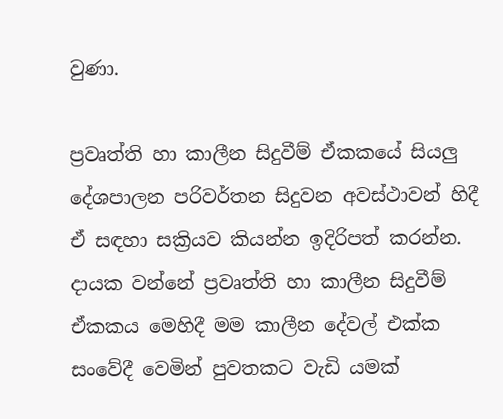වුණා.

ප්‍රවෘත්ති හා කාලීන සිදුවීම් ඒකකයේ සියලු දේශපාලන පරිවර්තන සිදුවන අවස්ථාවන් හිදී ඒ සඳහා සක්‍රියව කියන්න ඉදිරිපත් කරන්න. දායක වන්නේ ප්‍රවෘත්ති හා කාලීන සිදුවීම් ඒකකය මෙහිදී මම කාලීන දේවල් එක්ක සංවේදී වෙමින් පුවතකට වැඩි යමක්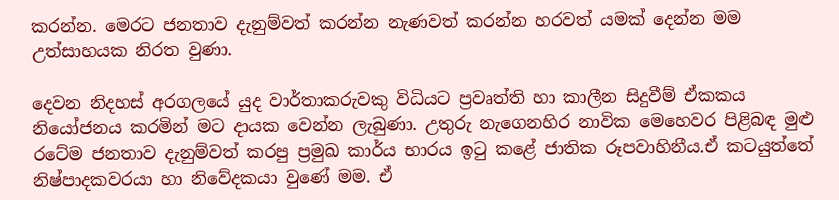කරන්න. මෙරට ජනතාව දැනුම්වත් කරන්න නැණවත් කරන්න හරවත් යමක් දෙන්න මම උත්සාහයක නිරත වුණා.

දෙවන නිදහස් අරගලයේ යුද වාර්තාකරුවකු විධියට ප්‍රවෘත්ති හා කාලීන සිදුවීම් ඒකකය නියෝජනය කරමින් මට දායක වෙන්න ලැබුණා. උතුරු නැගෙනහිර නාවික මෙහෙවර පිළිබඳ මුළු රටේම ජනතාව දැනුම්වත් කරපු ප්‍රමුඛ කාර්ය භාරය ඉටු කළේ ජාතික රූපවාහිනීය.ඒ කටයුත්තේ නිෂ්පාදකවරයා හා නිවේදකයා වුණේ මම. ඒ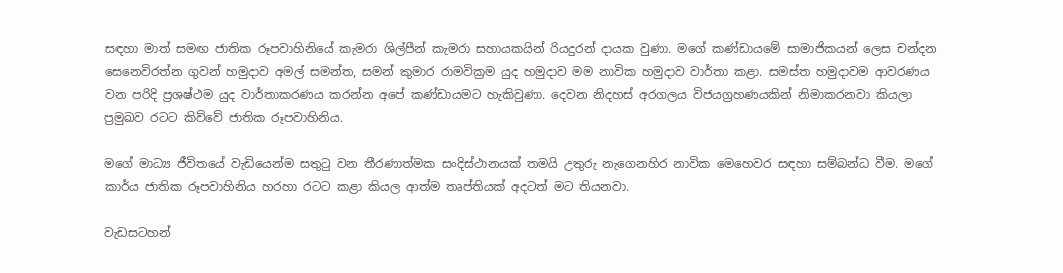සඳහා මාත් සමඟ ජාතික රූපවාහිනියේ කැමරා ශිල්පීන් කැමරා සහායකයින් රියදුරන් දායක වුණා. මගේ කණ්ඩායමේ සාමාජිකයන් ලෙස චන්දන සෙනෙවිරත්න ගුවන් හමුදාව අමල් සමන්ත, සමන් කුමාර රාමවික්‍රම යුද හමුදාව මම නාවික හමුදාව වාර්තා කළා. සමස්ත හමුදාවම ආවරණය වන පරිදි ප්‍රශෂ්ථම යුද වාර්තාකරණය කරන්න අපේ කණ්ඩායමට හැකිවුණා. දෙවන නිදහස් අරගලය විජයග්‍රහණයකින් නිමාකරනවා කියලා ප්‍රමුඛව රටට කිව්වේ ජාතික රූපවාහිනිය.

මගේ මාධ්‍ය ජීවිතයේ වැඩියෙන්ම සතුටු වන තීරණාත්මක සංදිස්ථානයක් තමයි උතුරු නැගෙනහිර නාවික මෙහෙවර සඳහා සම්බන්ධ වීම. මගේ කාර්ය ජාතික රූපවාහිනිය හරහා රටට කළා කියල ආත්ම තෘප්තියක් අදටත් මට තියනවා.

වැඩසටහන්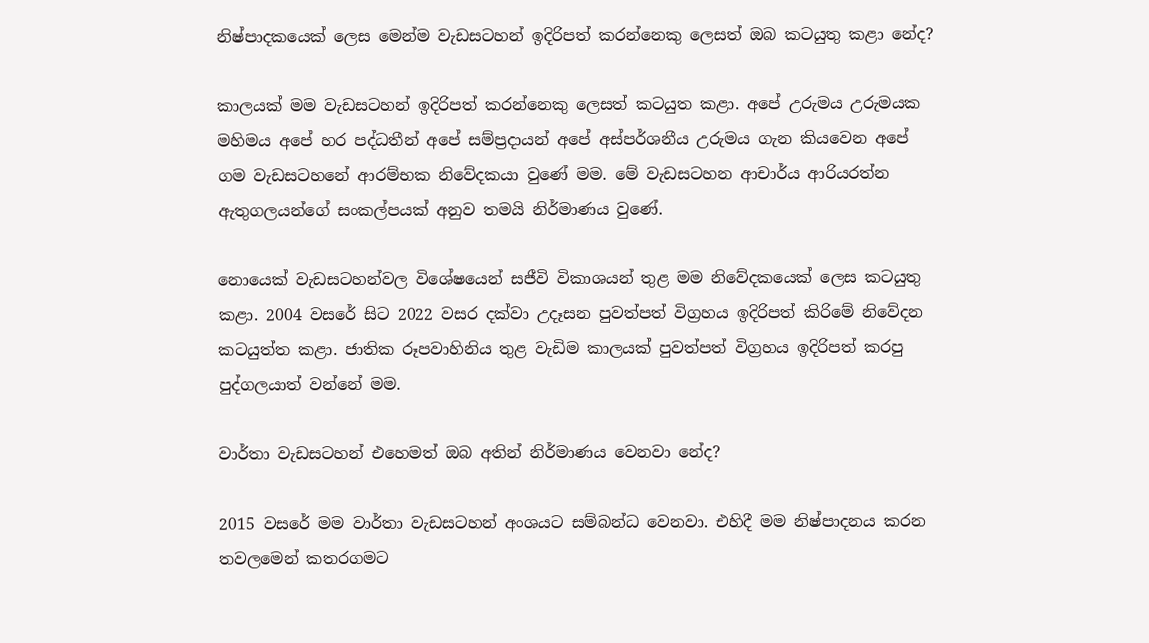නිෂ්පාදකයෙක් ලෙස මෙන්ම වැඩසටහන් ඉදිරිපත් කරන්නෙකු ලෙසත් ඔබ කටයුතු කළා නේද?

කාලයක් මම වැඩසටහන් ඉදිරිපත් කරන්නෙකු ලෙසත් කටයුත කළා. අපේ උරුමය උරුමයක මහිමය අපේ හර පද්ධතීන් අපේ සම්ප්‍රදායන් අපේ අස්පර්ශනීය උරුමය ගැන කියවෙන අපේ ගම වැඩසටහනේ ආරම්භක නිවේදකයා වුණේ මම. මේ වැඩසටහන ආචාර්ය ආරියරත්න ඇතුගලයන්ගේ සංකල්පයක් අනුව තමයි නිර්මාණය වුණේ.

නොයෙක් වැඩසටහන්වල විශේෂයෙන් සජීවි විකාශයන් තුළ මම නිවේදකයෙක් ලෙස කටයුතු කළා. 2004 වසරේ සිට 2022 වසර දක්වා උදෑසන පුවත්පත් විග්‍රහය ඉදිරිපත් කිරිමේ නිවේදන කටයුත්ත කළා. ජාතික රූපවාහිනිය තුළ වැඩිම කාලයක් පුවත්පත් විග්‍රහය ඉදිරිපත් කරපු පුද්ගලයාත් වන්නේ මම.

වාර්තා වැඩසටහන් එහෙමත් ඔබ අතින් නිර්මාණය වෙනවා නේද?

2015 වසරේ මම වාර්තා වැඩසටහන් අංශයට සම්බන්ධ වෙනවා. එහිදී මම නිෂ්පාදනය කරන තවලමෙන් කතරගමට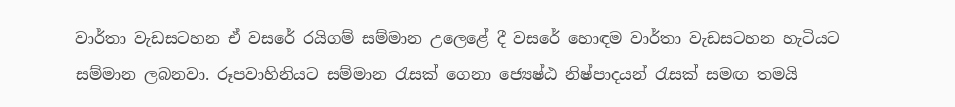වාර්තා වැඩසටහන ඒ වසරේ රයිගම් සම්මාන උලෙළේ දී වසරේ හොඳම වාර්තා වැඩසටහන හැටියට සම්මාන ලබනවා. රූපවාහිනියට සම්මාන රැසක් ගෙනා ජ්‍යෙෂ්ඨ නිෂ්පාදයන් රැසක් සමඟ තමයි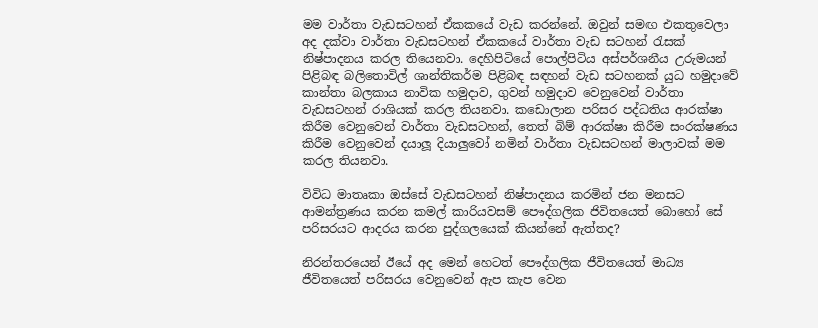මම වාර්තා වැඩසටහන් ඒකකයේ වැඩ කරන්නේ. ඔවුන් සමඟ එකතුවෙලා අද දක්වා වාර්තා වැඩසටහන් ඒකකයේ වාර්තා වැඩ සටහන් රැසක් නිෂ්පාදනය කරල තියෙනවා. දෙහිපිටියේ පොල්පිටිය අස්පර්ශනීය උරුමයන් පිළිබඳ බලිතොවිල් ශාන්තිකර්ම පිළිබඳ සඳහන් වැඩ සටහනක් යුධ හමුදාවේ කාන්තා බලකාය නාවික හමුදාව, ගුවන් හමුදාව වෙනුවෙන් වාර්තා වැඩසටහන් රාශියක් කරල තියනවා. කඩොලාන පරිසර පද්ධතිය ආරක්ෂා කිරීම වෙනුවෙන් වාර්තා වැඩසටහන්, තෙත් බිම් ආරක්ෂා කිරීම සංරක්ෂණය කිරීම වෙනුවෙන් දයාලූ දියාලුවෝ නමින් වාර්තා වැඩසටහන් මාලාවක් මම කරල තියනවා.

විවිධ මාතෘකා ඔස්සේ වැඩසටහන් නිෂ්පාදනය කරමින් ජන මනසට ආමන්ත්‍රණය කරන කමල් කාරියවසම් පෞද්ගලික ජිවිතයෙත් බොහෝ සේ පරිසරයට ආදරය කරන පුද්ගලයෙක් කියන්නේ ඇත්තද?

නිරන්තරයෙන් ඊයේ අද මෙන් හෙටත් පෞද්ගලික ජීවිතයෙත් මාධ්‍ය ජීවිතයෙත් පරිසරය වෙනුවෙන් ඇප කැප වෙන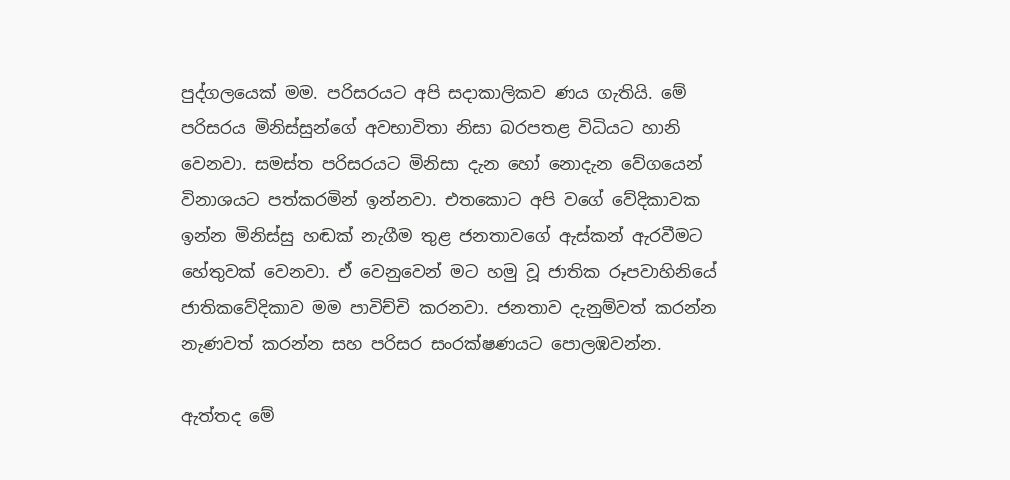පුද්ගලයෙක් මම. පරිසරයට අපි සදාකාලිකව ණය ගැතියි. මේ පරිසරය මිනිස්සුන්ගේ අවභාවිතා නිසා බරපතළ විධියට හානි වෙනවා. සමස්ත පරිසරයට මිනිසා දැන හෝ නොදැන වේගයෙන් විනාශයට පත්කරමින් ඉන්නවා. එතකොට අපි වගේ වේදිකාවක ඉන්න මිනිස්සු හඬක් නැගීම තුළ ජනතාවගේ ඇස්කන් ඇරවීමට හේතුවක් වෙනවා. ඒ වෙනුවෙන් මට හමු වූ ජාතික රූපවාහිනියේ ජාතිකවේදිකාව මම පාවිච්චි කරනවා. ජනතාව දැනුම්වත් කරන්න නැණවත් කරන්න සහ පරිසර සංරක්ෂණයට පොලඹවන්න.

ඇත්තද මේ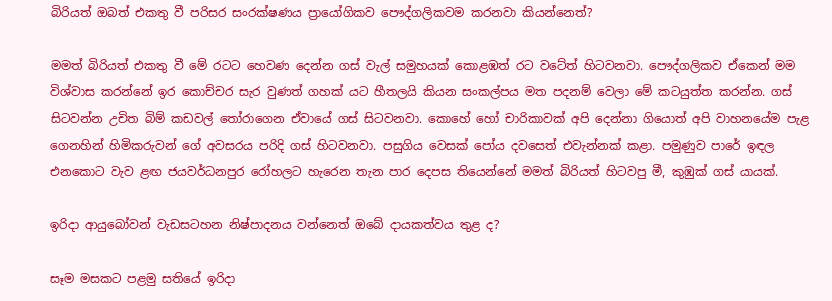බිරියත් ඔබත් එකතු වී පරිසර සංරක්ෂණය ප්‍රායෝගිකව පෞද්ගලිකවම කරනවා කියන්නෙත්?

මමත් බිරියත් එකතු වී මේ රටට හෙවණ දෙන්න ගස් වැල් සමුහයක් කොළඹත් රට වටේත් හිටවනවා. පෞද්ගලිකව ඒකෙන් මම විශ්වාස කරන්නේ ඉර කොච්චර සැර වුණත් ගහක් යට හීතලයි කියන සංකල්පය මත පදනම් වෙලා මේ කටයුත්ත කරන්න. ගස් සිටවන්න උචිත බිම් කඩවල් තෝරාගෙන ඒවායේ ගස් සිටවනවා. කොහේ හෝ චාරිකාවක් අපි දෙන්නා ගියොත් අපි වාහනයේම පැළ ගෙනහින් හිමිකරුවන් ගේ අවසරය පරිදි ගස් හිටවනවා. පසුගිය වෙසක් පෝය දවසෙත් එවැන්නක් කළා. පමුණුව පාරේ ඉඳල එනකොට වැව ළඟ ජයවර්ධනපුර රෝහලට හැරෙන තැන පාර දෙපස තියෙන්නේ මමත් බිරියත් හිටවපු මී, කුඹුක් ගස් යායක්.

ඉරිදා ආයුබෝවන් වැඩසටහන නිෂ්පාදනය වන්නෙත් ඔබේ දායකත්වය තුළ ද?

සෑම මසකට පළමු සතියේ ඉරිදා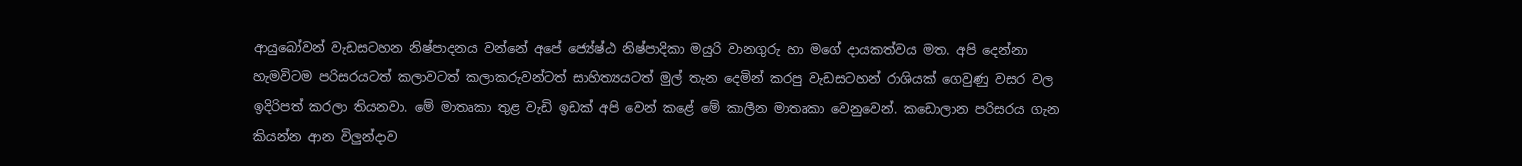ආයුබෝවන් වැඩසටහන නිෂ්පාදනය වන්නේ අපේ ජ්‍යේෂ්ඨ නිෂ්පාදිකා මයුරි වානගුරු හා මගේ දායකත්වය මත. අපි දෙන්නා හැමවිටම පරිසරයටත් කලාවටත් කලාකරුවන්ටත් සාහිත්‍යයටත් මුල් තැන දෙමින් කරපු වැඩසටහන් රාශියක් ගෙවුණු වසර වල ඉදිරිපත් කරලා තියනවා. මේ මාතෘකා තුළ වැඩි ඉඩක් අපි වෙන් කළේ මේ කාලීන මාතෘකා වෙනුවෙන්. කඩොලාන පරිසරය ගැන කියන්න ආන විලුන්දාව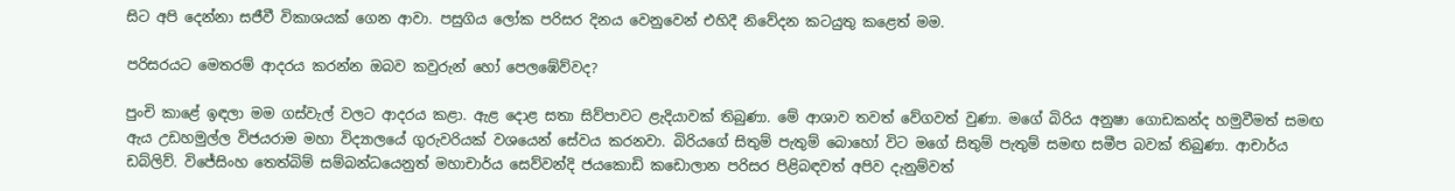සිට අපි දෙන්නා සජීවී විකාශයක් ගෙන ආවා. පසුගිය ලෝක පරිසර දිනය වෙනුවෙන් එහිදී නිවේදන කටයුතු කළෙත් මම.

පරිසරයට මෙතරම් ආදරය කරන්න ඔබව කවුරුන් හෝ පෙලඹේව්වද?

පුංචි කාළේ ඉඳලා මම ගස්වැල් වලට ආදරය කළා. ඇළ දොළ සතා සිව්පාවට ළැදියාවක් තිබුණා. මේ ආශාව තවත් වේගවත් වුණා. මගේ බිරිය අනුෂා ගොඩකන්ද හමුවීමත් සමඟ ඇය උඩහමුල්ල විජයරාම මහා විද්‍යාලයේ ගුරුවරියක් වශයෙන් සේවය කරනවා. බිරියගේ සිතුම් පැතුම් බොහෝ විට මගේ සිතුම් පැතුම් සමඟ සමීප බවක් තිබුණා. ආචාර්ය ඩබ්ලිව්. විජේසිංහ තෙත්බිම් සම්බන්ධයෙනුත් මහාචාර්ය සෙව්වන්දි ජයකොඩි කඩොලාන පරිසර පිළිබඳවත් අපිව දැනුම්වත්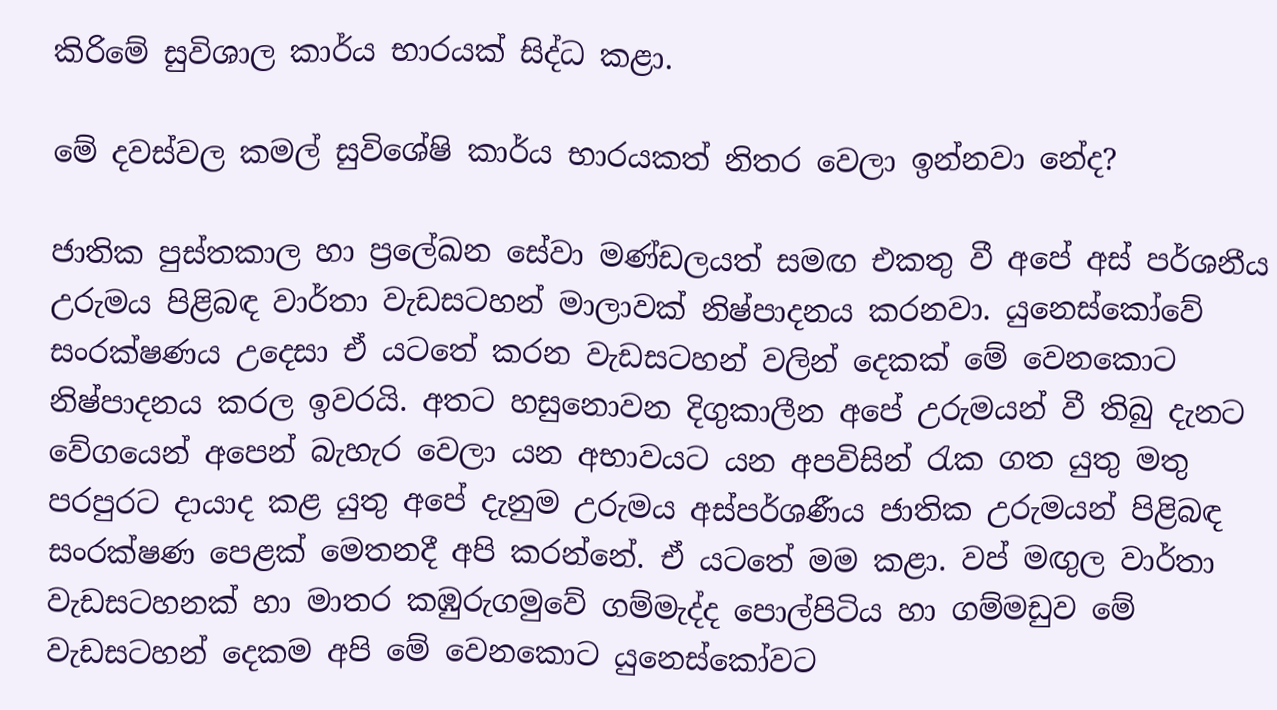කිරිමේ සුවිශාල කාර්ය භාරයක් සිද්ධ කළා.

මේ දවස්වල කමල් සුවිශේෂි කාර්ය භාරයකත් නිතර වෙලා ඉන්නවා නේද?

ජාතික පුස්තකාල හා ප්‍රලේඛන සේවා මණ්ඩලයත් සමඟ එකතු වී අපේ අස් පර්ශනීය උරුමය පිළිබඳ වාර්තා වැඩසටහන් මාලාවක් නිෂ්පාදනය කරනවා. යුනෙස්කෝවේ සංරක්ෂණය උදෙසා ඒ යටතේ කරන වැඩසටහන් වලින් දෙකක් මේ වෙනකොට නිෂ්පාදනය කරල ඉවරයි. අතට හසුනොවන දිගුකාලීන අපේ උරුමයන් වී තිබු දැනට වේගයෙන් අපෙන් බැහැර වෙලා යන අභාවයට යන අපවිසින් රැක ගත යුතු මතු පරපුරට දායාද කළ යුතු අපේ දැනුම උරුමය අස්පර්ශණීය ජාතික උරුමයන් පිළිබඳ සංරක්ෂණ පෙළක් මෙතනදී අපි කරන්නේ. ඒ යටතේ මම කළා. වප් මඟුල වාර්තා වැඩසටහනක් හා මාතර කඹුරුගමුවේ ගම්මැද්ද පොල්පිටිය හා ගම්මඩුව මේ වැඩසටහන් දෙකම අපි මේ වෙනකොට යුනෙස්කෝවට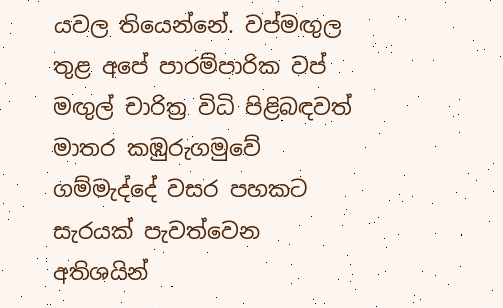යවල තියෙන්නේ. වප්මඟුල තුළ අපේ පාරම්පාරික වප් මඟුල් චාරිත්‍ර විධි පිළිබඳවත් මාතර කඹුරුගමුවේ ගම්මැද්දේ වසර පහකට සැරයක් පැවත්වෙන අතිශයින්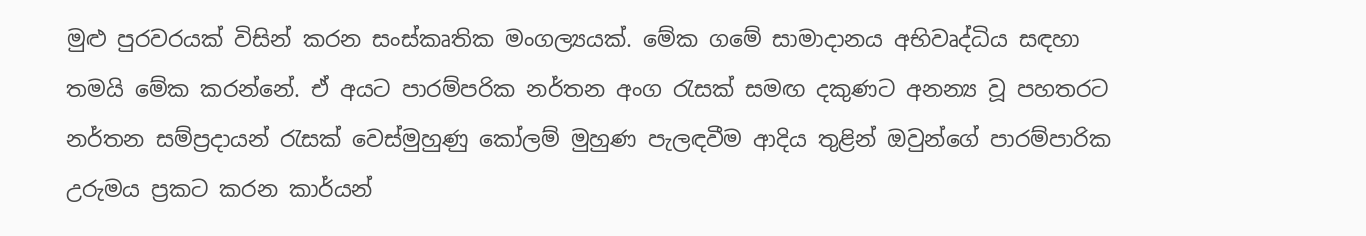මුළු පුරවරයක් විසින් කරන සංස්කෘතික මංගල්‍යයක්. මේක ගමේ සාමාදානය අභිවෘද්ධිය සඳහා තමයි මේක කරන්නේ. ඒ අයට පාරම්පරික නර්තන අංග රැසක් සමඟ දකුණට අනන්‍ය වූ පහතරට නර්තන සම්ප්‍රදායන් රැසක් වෙස්මුහුණු කෝලම් මුහුණ පැලඳවීම ආදිය තුළින් ඔවුන්ගේ පාරම්පාරික උරුමය ප්‍රකට කරන කාර්යන්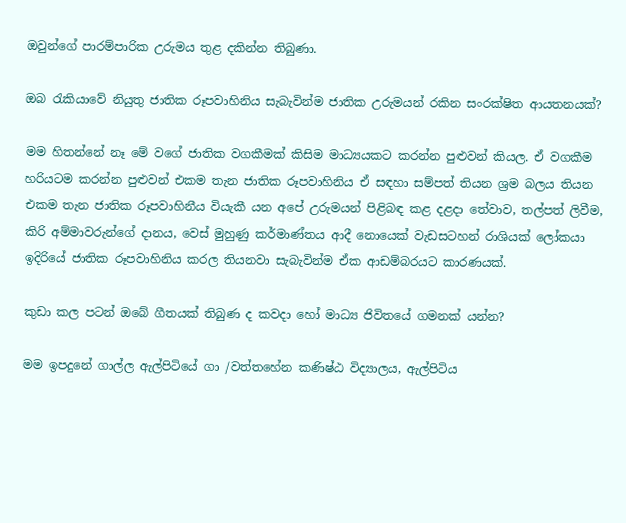ඔවුන්ගේ පාරම්පාරික උරුමය තුළ දකින්න තිබුණා.

ඔබ රැකියාවේ නියුතු ජාතික රූපවාහිනිය සැබැවින්ම ජාතික උරුමයන් රකින සංරක්ෂිත ආයතනයක්?

මම හිතන්නේ නෑ මේ වගේ ජාතික වගකීමක් කිසිම මාධ්‍යයකට කරන්න පුළුවන් කියල. ඒ වගකීම හරියටම කරන්න පුළුවන් එකම තැන ජාතික රූපවාහිනිය ඒ සඳහා සම්පත් තියන ශ්‍රම බලය තියන එකම තැන ජාතික රූපවාහිනීය වියැකී යන අපේ උරුමයන් පිළිබඳ කළ දළදා තේවාව, තල්පත් ලිවීම, කිරි අම්මාවරුන්ගේ දානය, වෙස් මුහුණු කර්මාණ්තය ආදී නොයෙක් වැඩසටහන් රාශියක් ලෝකයා ඉදිරියේ ජාතික රූපවාහිනිය කරල තියනවා සැබැවින්ම ඒක ආඩම්බරයට කාරණයක්.

කුඩා කල පටන් ඔබේ ගීතයක් තිබුණ ද කවදා හෝ මාධ්‍ය ජිවිතයේ ගමනක් යන්න?

මම ඉපදුනේ ගාල්ල ඇල්පිටියේ ගා /වත්තහේන කණිෂ්ඨ විද්‍යාලය, ඇල්පිටිය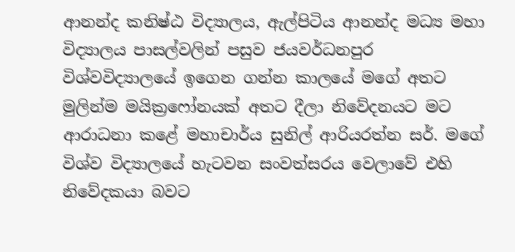ආනන්ද කනිෂ්ඨ විද්‍යාලය, ඇල්පිටිය ආනන්ද මධ්‍ය මහා විද්‍යාලය පාසල්වලින් පසුව ජයවර්ධනපුර විශ්වවිද්‍යාලයේ ඉගෙන ගන්න කාලයේ මගේ අතට මුලින්ම මයික්‍රෆෝනයක් අතට දීලා නිවේදනයට මට ආරාධනා කළේ මහාචාර්ය සුනිල් ආරියරත්න සර්. මගේ විශ්ව විද්‍යාලයේ හැටවන සංවත්සරය වෙලාවේ එහි නිවේදකයා බවට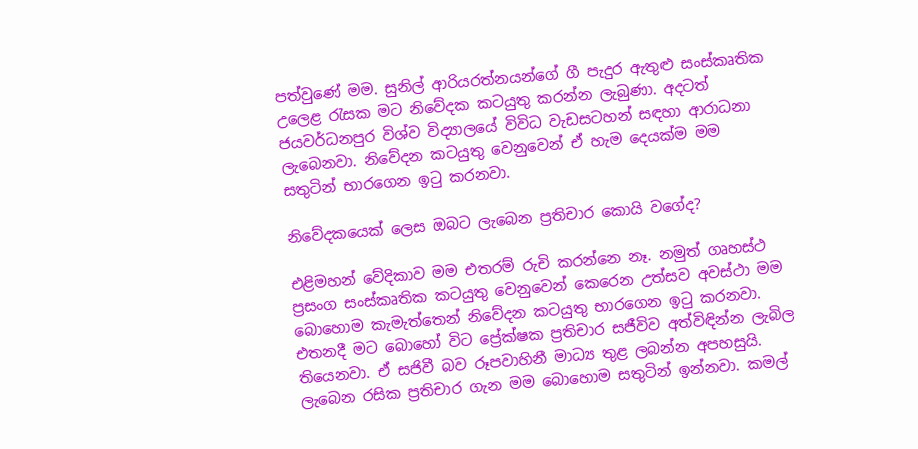පත්වුණේ මම. සුනිල් ආරියරත්නයන්ගේ ගී පැදුර ඇතුළු සංස්කෘතික උලෙළ රැසක මට නිවේදක කටයුතු කරන්න ලැබුණා. අදටත් ජයවර්ධනපුර විශ්ව විද්‍යාලයේ විවිධ වැඩසටහන් සඳහා ආරාධනා ලැබෙනවා. නිවේදන කටයුතු වෙනුවෙන් ඒ හැම දෙයක්ම මම සතුටින් භාරගෙන ඉටු කරනවා.

නිවේදකයෙක් ලෙස ඔබට ලැබෙන ප්‍රතිචාර කොයි වගේද?

එළිමහන් වේදිකාව මම එතරම් රුචි කරන්නෙ නෑ. නමුත් ගෘහස්ථ ප්‍රසංග සංස්කෘතික කටයුතු වෙනුවෙන් කෙරෙන උත්සව අවස්ථා මම බොහොම කැමැත්තෙන් නිවේදන කටයුතු භාරගෙන ඉටු කරනවා. එතනදී මට බොහෝ විට ප්‍රේක්ෂක ප්‍රතිචාර සජීවිව අත්විඳින්න ලැබිල තියෙනවා. ඒ සජිවී බව රූපවාහිනී මාධ්‍ය තුළ ලබන්න අපහසුයි. ලැබෙන රසික ප්‍රතිචාර ගැන මම බොහොම සතුටින් ඉන්නවා. කමල්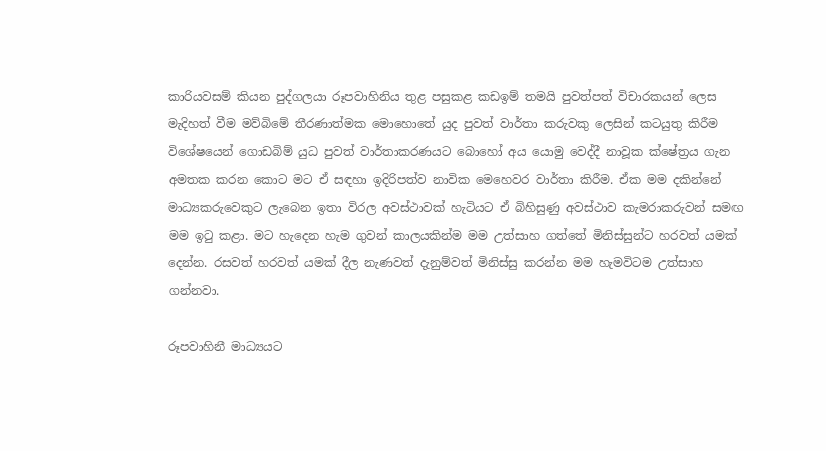කාරියවසම් කියන පුද්ගලයා රූපවාහිනිය තුළ පසුකළ කඩඉම් තමයි පුවත්පත් විචාරකයන් ලෙස මැදිහත් වීම මව්බිමේ තීරණාත්මක මොහොතේ යුද පුවත් වාර්තා කරුවකු ලෙසින් කටයුතු කිරීම විශේෂයෙන් ගොඩබිම් යුධ පුවත් වාර්තාකරණයට බොහෝ අය යොමු වෙද්දී නාවූක ක්ෂේත්‍රය ගැන අමතක කරන කොට මට ඒ සඳහා ඉදිරිපත්ව නාවික මෙහෙවර වාර්තා කිරීම. ඒක මම දකින්නේ මාධ්‍යකරුවෙකුට ලැබෙන ඉතා විරල අවස්ථාවක් හැටියට ඒ බිහිසුණු අවස්ථාව කැමරාකරුවන් සමඟ මම ඉටු කළා. මට හැදෙන හැම ගුවන් කාලයකින්ම මම උත්සාහ ගත්තේ මිනිස්සුන්ට හරවත් යමක් දෙන්න. රසවත් හරවත් යමක් දීල නැණවත් දැනුම්වත් මිනිස්සු කරන්න මම හැමවිටම උත්සාහ ගන්නවා.

රූපවාහිනී මාධ්‍යයට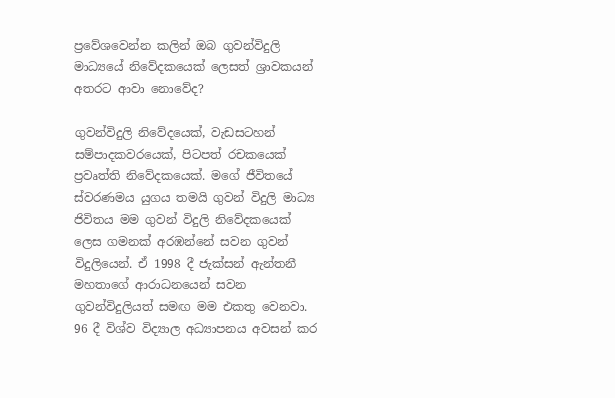ප්‍රවේශවෙන්න කලින් ඔබ ගුවන්විදුලි මාධ්‍යයේ නිවේදකයෙක් ලෙසත් ශ්‍රාවකයන් අතරට ආවා නොවේද?

ගුවන්විදුලි නිවේදයෙක්, වැඩසටහන් සම්පාදකවරයෙක්, පිටපත් රචකයෙක් ප්‍රවෘත්ති නිවේදකයෙක්. මගේ ජීවිතයේ ස්වරණමය යුගය තමයි ගුවන් විදුලි මාධ්‍ය ජිවිතය මම ගුවන් විදුලි නිවේදකයෙක් ලෙස ගමනක් අරඹන්නේ සවන ගුවන් විදුලියෙන්. ඒ 1998 දී ජැක්සන් ඇන්තනී මහතාගේ ආරාධනයෙන් සවන ගුවන්විදුලියත් සමඟ මම එකතු වෙනවා. 96 දී විශ්ව විද්‍යාල අධ්‍යාපනය අවසන් කර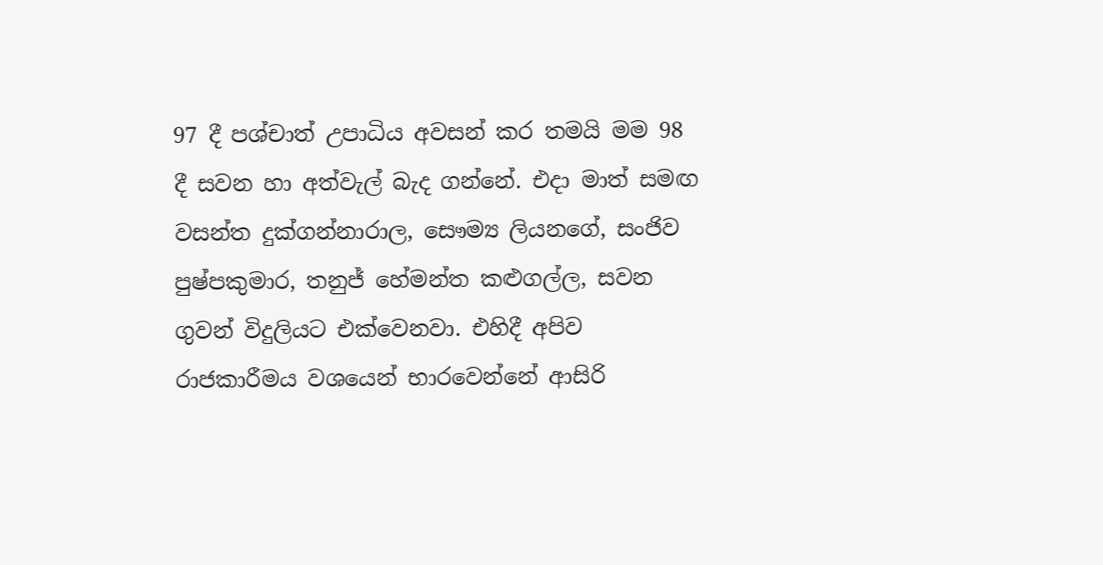97 දී පශ්චාත් උපාධිය අවසන් කර තමයි මම 98 දී සවන හා අත්වැල් බැද ගන්නේ. එදා මාත් සමඟ වසන්ත දුක්ගන්නාරාල, සෞම්‍ය ලියනගේ, සංජිව පුෂ්පකුමාර, තනුජ් හේමන්ත කළුගල්ල, සවන ගුවන් විදුලියට එක්වෙනවා. එහිදී අපිව රාජකාරීමය වශයෙන් භාරවෙන්නේ ආසිරි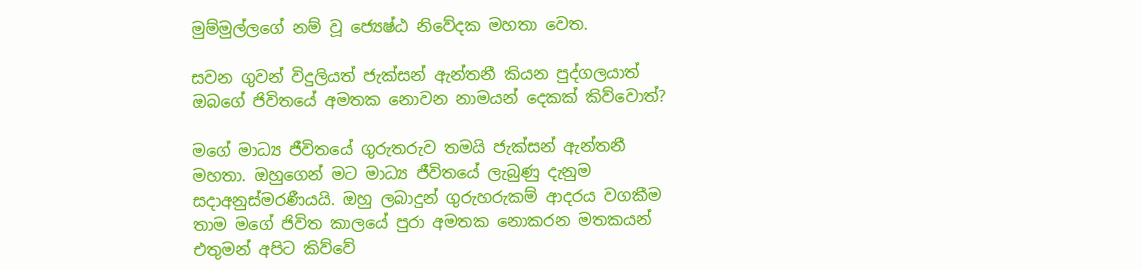මුම්මුල්ලගේ නම් වූ ජ්‍යෙෂ්ඨ නිවේදක මහතා වෙත.

සවන ගුවන් විදුලියත් ජැක්සන් ඇන්තනී කියන පුද්ගලයාත් ඔබගේ ජිවිතයේ අමතක නොවන නාමයන් දෙකක් කිව්වොත්?

මගේ මාධ්‍ය ජීවිතයේ ගුරුතරුව තමයි ජැක්සන් ඇන්තනී මහතා. ඔහුගෙන් මට මාධ්‍ය ජීවිතයේ ලැබුණු දැනුම සදාඅනුස්මරණීයයි. ඔහු ලබාදුන් ගුරුහරුකම් ආදරය වගකීම තාම මගේ ජිවිත කාලයේ පුරා අමතක නොකරන මතකයන් එතුමන් අපිට කිව්වේ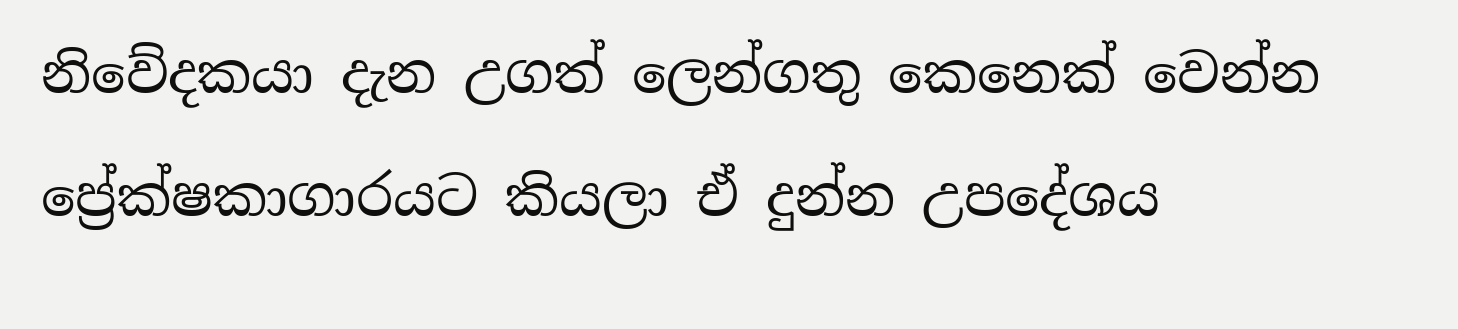නිවේදකයා දැන උගත් ලෙන්ගතු කෙනෙක් වෙන්න ප්‍රේක්ෂකාගාරයට කියලා ඒ දුන්න උපදේශය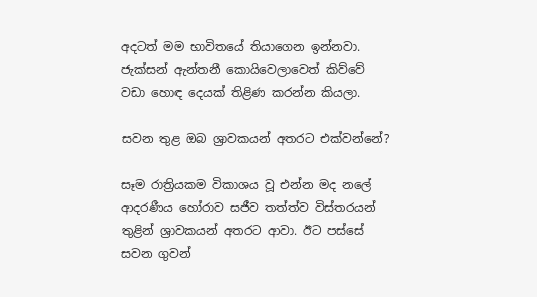අදටත් මම භාවිතයේ තියාගෙන ඉන්නවා. ජැක්සන් ඇන්තනී කොයිවෙලාවෙත් කිව්වේ වඩා හොඳ දෙයක් තිළිණ කරන්න කියලා.

සවන තුළ ඔබ ශ්‍රාවකයන් අතරට එක්වන්නේ?

සෑම රාත්‍රියකම විකාශය වූ එන්න මද නලේ ආදරණීය හෝරාව සජීව තත්ත්ව විස්තරයන් තුළින් ශ්‍රාවකයන් අතරට ආවා. ඊට පස්සේ සවන ගුවන්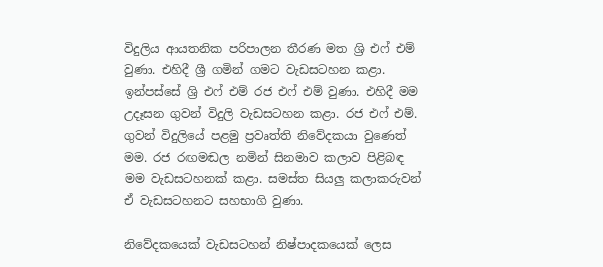විදුලිය ආයතනික පරිපාලන තීරණ මත ශ්‍රි එෆ් එම් වුණා. එහිදී ශ්‍රී ගමින් ගමට වැඩසටහන කළා. ඉන්පස්සේ ශ්‍රි එෆ් එම් රජ එෆ් එම් වුණා. එහිදී මම උදෑසන ගුවන් විදුලි වැඩසටහන කළා. රජ එෆ් එම්. ගුවන් විදුලියේ පළමු ප්‍රවෘත්ති නිවේදකයා වුණෙත් මම. රජ රඟමඬල නමින් සිනමාව කලාව පිළිබඳ මම වැඩසටහනක් කළා. සමස්ත සියලු කලාකරුවන් ඒ වැඩසටහනට සහභාගි වුණා.

නිවේදකයෙක් වැඩසටහන් නිෂ්පාදකයෙක් ලෙස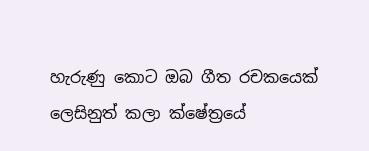හැරුණු කොට ඔබ ගීත රචකයෙක් ලෙසිනුත් කලා ක්ෂේත්‍රයේ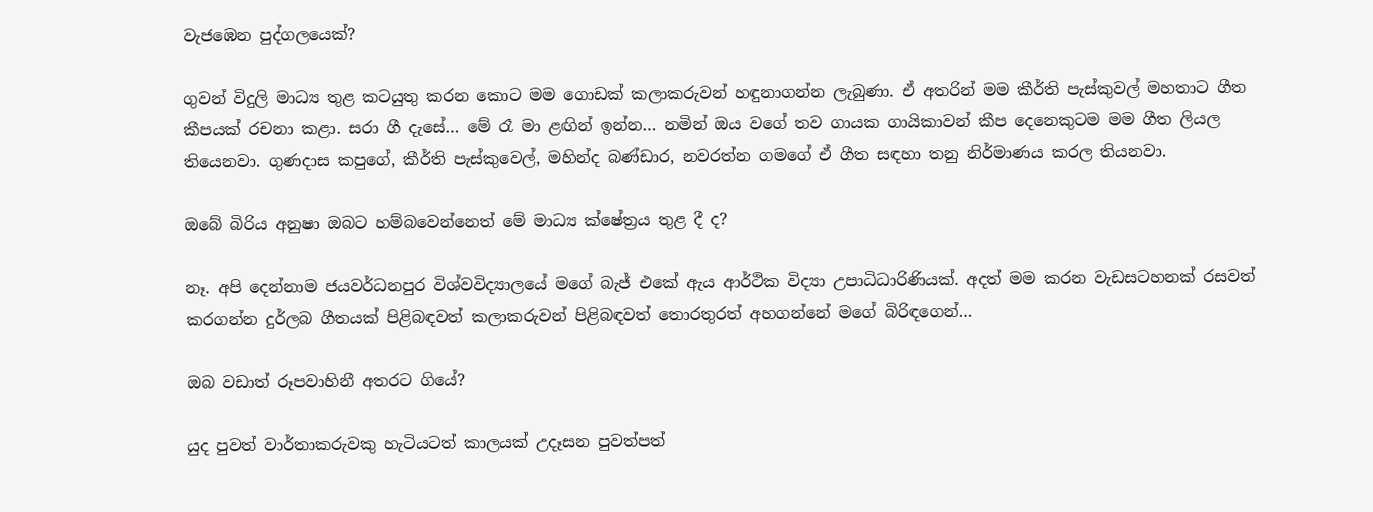වැජඹෙන පුද්ගලයෙක්?

ගුවන් විදුලි මාධ්‍ය තුළ කටයුතු කරන කොට මම ගොඩක් කලාකරුවන් හඳුනාගන්න ලැබුණා. ඒ අතරින් මම කීර්ති පැස්කුවල් මහතාට ගීත කීපයක් රචනා කළා. සරා ගී දැසේ… මේ රෑ මා ළඟින් ඉන්න… නමින් ඔය වගේ තව ගායක ගායිකාවන් කීප දෙනෙකුටම මම ගීත ලියල තියෙනවා. ගුණදාස කපුගේ, කීර්ති පැස්කුවෙල්, මහින්ද බණ්ඩාර, නවරත්න ගමගේ ඒ ගීත සඳහා තනු නිර්මාණය කරල තියනවා.

ඔබේ බිරිය අනුෂා ඔබට හම්බවෙන්නෙත් මේ මාධ්‍ය ක්ෂේත්‍රය තුළ දී ද?

නෑ. අපි දෙන්නාම ජයවර්ධනපුර විශ්වවිද්‍යාලයේ මගේ බැජ් එකේ ඇය ආර්ථික විද්‍යා උපාධිධාරිණියක්. අදත් මම කරන වැඩසටහනක් රසවත් කරගන්න දුර්ලබ ගීතයක් පිළිබඳවත් කලාකරුවන් පිළිබඳවත් තොරතුරත් අහගන්නේ මගේ බිරිඳගෙන්…

ඔබ වඩාත් රූපවාහිනී අතරට ගියේ?

යුද පුවත් වාර්තාකරුවකු හැටියටත් කාලයක් උදෑසන පුවත්පත්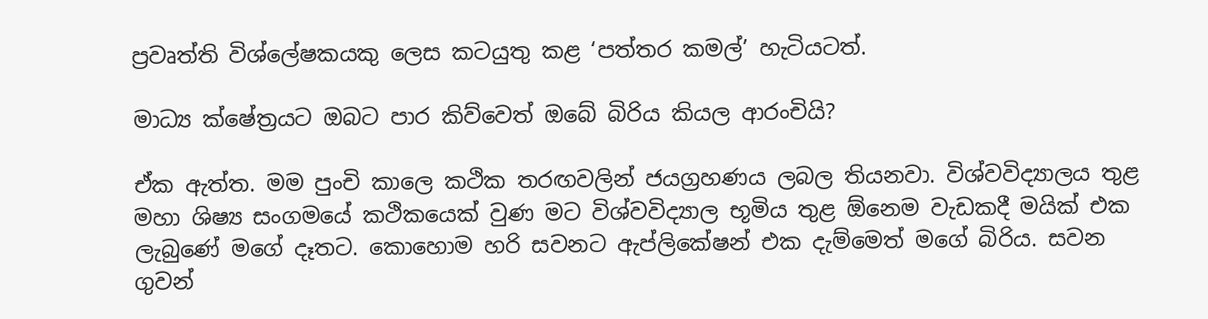ප්‍රවෘත්ති විශ්ලේෂකයකු ලෙස කටයුතු කළ ‘පත්තර කමල්’ හැටියටත්.

මාධ්‍ය ක්ෂේත්‍රයට ඔබට පාර කිව්වෙත් ඔබේ බිරිය කියල ආරංචියි?

ඒක ඇත්ත. මම පුංචි කාලෙ කථික තරඟවලින් ජයග්‍රහණය ලබල තියනවා. විශ්වවිද්‍යාලය තුළ මහා ශිෂ්‍ය සංගමයේ කථිකයෙක් වුණ මට විශ්වවිද්‍යාල භූමිය තුළ ඕනෙම වැඩකදී මයික් එක ලැබුණේ මගේ දෑතට. කොහොම හරි සවනට ඇප්ලිකේෂන් එක දැම්මෙත් මගේ බිරිය. සවන ගුවන්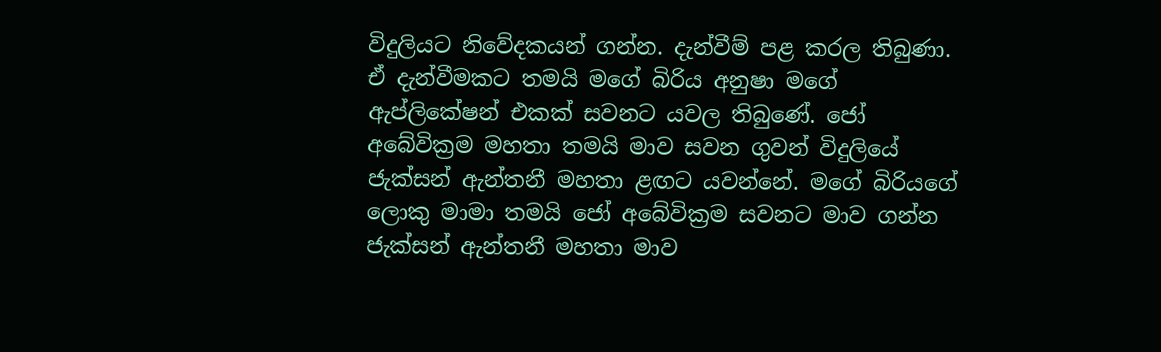විදුලියට නිවේදකයන් ගන්න. දැන්වීම් පළ කරල තිබුණා. ඒ දැන්වීමකට තමයි මගේ බිරිය අනුෂා මගේ ඇප්ලිකේෂන් එකක් සවනට යවල තිබුණේ. ජෝ අබේවික්‍රම මහතා තමයි මාව සවන ගුවන් විදුලියේ ජැක්සන් ඇන්තනී මහතා ළඟට යවන්නේ. මගේ බිරියගේ ලොකු මාමා තමයි ජෝ අබේවික්‍රම සවනට මාව ගන්න ජැක්සන් ඇන්තනී මහතා මාව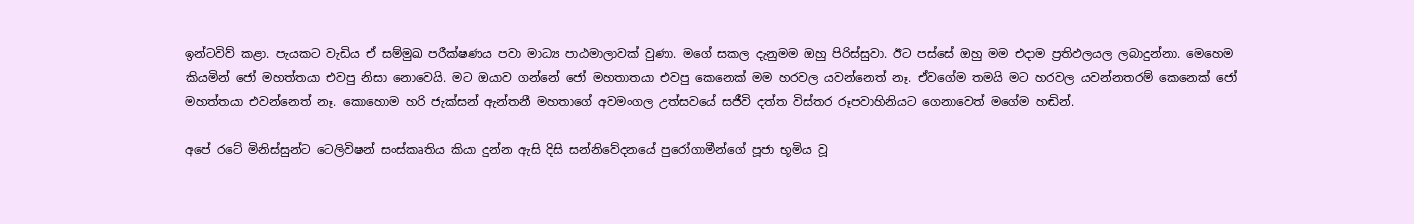ඉන්ටවිව් කළා. පැයකට වැඩිය ඒ සම්මුඛ පරීක්ෂණය පවා මාධ්‍ය පාඨමාලාවක් වුණා. මගේ සකල දැනුමම ඔහු පිරිස්සුවා. ඊට පස්සේ ඔහු මම එදාම ප්‍රතිඵලයල ලබාදුන්නා. මෙහෙම කියමින් ජෝ මහත්තයා එවපු නිසා නොවෙයි. මට ඔයාව ගන්නේ ජෝ මහතාතයා එවපු කෙනෙක් මම හරවල යවන්නෙත් නෑ. ඒවගේම තමයි මට හරවල යවන්නතරම් කෙනෙක් ජෝ මහත්තයා එවන්නෙත් නෑ. කොහොම හරි ජැක්සන් ඇන්තනී මහතාගේ අවමංගල උත්සවයේ සජීවි දත්ත විස්තර රූපවාහිනියට ගෙනාවෙත් මගේම හඬින්.

අපේ රටේ මිනිස්සුන්ට ටෙලිවිෂන් සංස්කෘතිය කියා දුන්න ඇසි දිසි සන්නිවේදනයේ පුරෝගාමීන්ගේ පූජා භූමිය වූ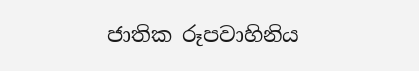ජාතික රූපවාහිනිය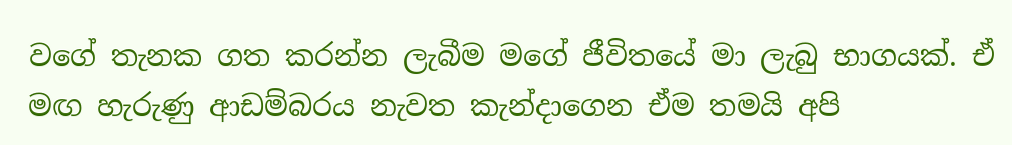වගේ තැනක ගත කරන්න ලැබීම මගේ ජීවිතයේ මා ලැබු භාගයක්. ඒ මඟ හැරුණු ආඩම්බරය නැවත කැන්දාගෙන ඒම තමයි අපි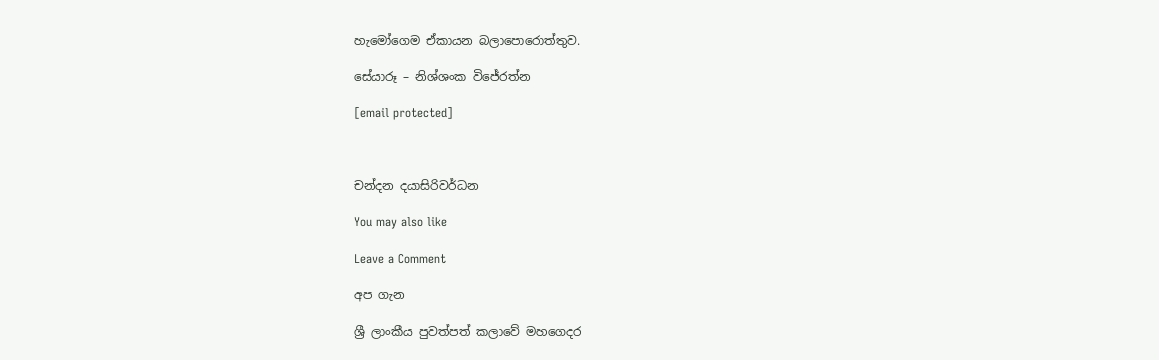හැමෝගෙම ඒකායන බලාපොරොත්තුව.

සේයාරූ – නිශ්ශංක විජේරත්න

[email protected]



චන්දන දයාසිරිවර්ධන

You may also like

Leave a Comment

අප ගැන

ශ්‍රී ලාංකීය පුවත්පත් කලාවේ මහගෙදර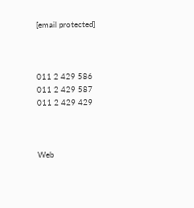[email protected]



011 2 429 586
011 2 429 587
011 2 429 429



Web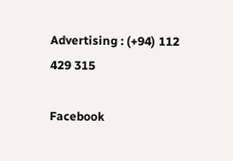Advertising : (+94) 112 429 315

Facebook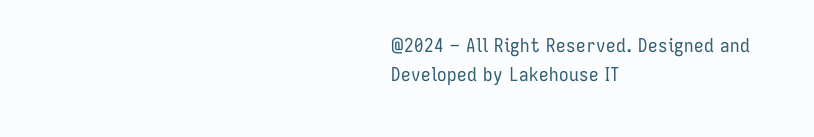@2024 – All Right Reserved. Designed and Developed by Lakehouse IT